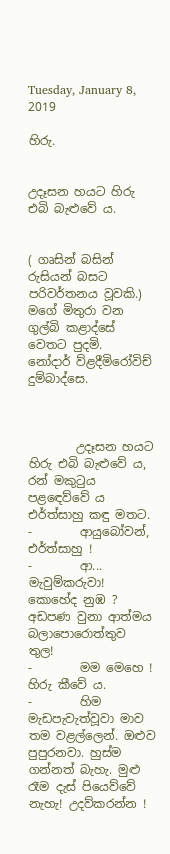Tuesday, January 8, 2019

හිරු.


උදෑසන හයට හිරු එබි බැළුවේ ය.


( ගෘසින් බසින් රුසියන් බසට පරිවර්තනය වූවකි.)
මගේ මිතුරා වන ගුල්බි කළාද්සේ වෙතට පුදමි.
නෝදාර් ව්ළදීමිරෝවිච් දුම්බාද්සෙ.



        උදෑසන හයට හිරු එබි බැළුවේ ය, රන් මකුටුය පළඳෙව්වේ ය එර්ත්සාහු කඳු මතට.
-        ආයුබෝවන්, එර්ත්සාහු !
-        ආ... මැවුම්කරුවා! කොහේද නුඹ ? අඩපණ වුනා ආත්මය බලාපොරොත්තුව තුල!
-        මම මෙහෙ ! හිරු කීවේ ය.
-        හිම මැඩපැවැත්වූවා මාව තම වළල්ලෙන්. ඔළුව පුපුරනවා. හුස්ම ගන්නත් බැහැ. මුළු රෑම දැස් පියෙව්වේ නැහැ! උදව්කරන්න !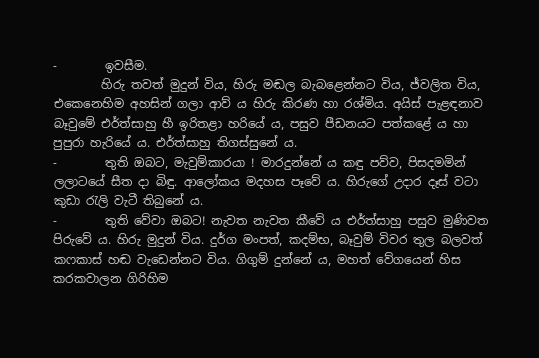-        ඉවසීම.
        හිරු තවත් මුදුන් විය, හිරු මඬල බැබළෙන්නට විය, ජ්වලිත විය, එකෙනෙහිම අහසින් ගලා ආව් ය හිරු කිරණ හා රශ්මිය. අයිස් පැළඳනාව බෑවුමේ එර්ත්සාහු හී ඉරිතළා හරියේ ය, පසුව පීඩනයට පත්කළේ ය හා පුපුරා හැරියේ ය. එර්ත්සාහු තිගස්සුනේ ය.
-        තුති ඔබට, මැවුම්කාරයා ! මාරදුන්නේ ය කඳු පව්ව, පිසදමමින් ලලාටයේ සීත දා බිඳු. ආලෝකය මදහස පෑවේ ය. හිරුගේ උදාර දෑස් වටා කුඩා රැලි වැටී තිබුනේ ය.
-        තුති වේවා ඔබට! නැවත නැවත කීවේ ය එර්ත්සාහු පසුව මුණිවත පිරුවේ ය. හිරු මුදුන් විය. දුර්ග මංපත්, කදම්භ, බෑවුම් විවර තුල බලවත් කෆකාස් හඬ වැඩෙන්නට විය. ගිගුම් දුන්නේ ය, මහත් වේගයෙන් හිස කරකවාලන ගිරිහිම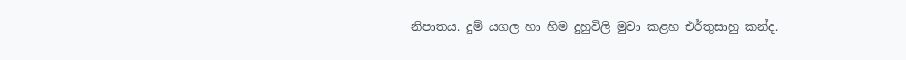නිපාතය. දුම් යගල හා හිම දුහුවිලි මුවා කළහ එර්තුසාහු කන්ද.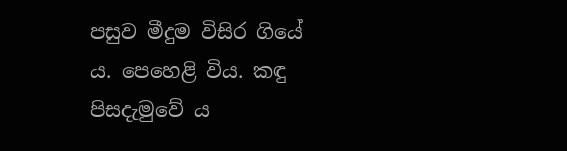පසුව මීදුම විසිර ගියේ ය. පෙහෙළි විය. කඳු පිසදැමුවේ ය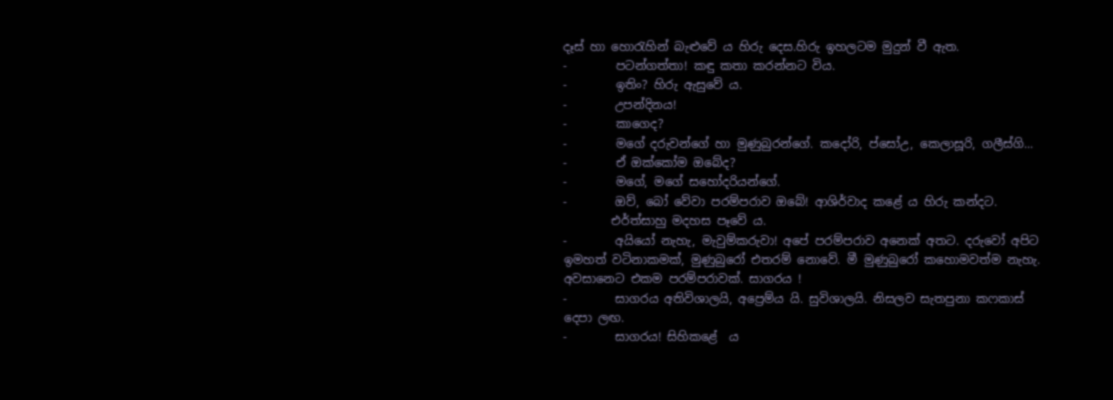දෑස් හා හොරැහින් බැළුවේ ය හිරු දෙස.හිරු ඉහලටම මුදුන් වී ඇත.
-        පටන්ගත්තා! කඳු කතා කරන්නට විය.
-        ඉතිං? හිරු ඇසුවේ ය.
-        උපන්දිනය!
-        කාගෙද?
-        මගේ දරුවන්ගේ හා මුණුබුරන්ගේ. කදෝරි, ප්සෝඋ, කෙලාසූරි, ගලීස්ගි...
-        ඒ ඔක්කෝම ඔබේද?
-        මගේ, මගේ සහෝදරියන්ගේ.
-        ඔව්, බෝ වේවා පරම්පරාව ඔබේ! ආශිර්වාද කළේ ය හිරු කන්දට.
        එර්ත්සාහු මදහස පෑවේ ය.
-        අයියෝ නැහැ, මැවුම්කරුවා! අපේ පරම්පරාව අනෙක් අතට. දරුවෝ අපිට ඉමහත් වටිනාකමක්, මුණුබුරෝ එතරම් නොවේ. මී මුණුබුරෝ කහොමවත්ම නැහැ. අවසානෙට එකම පරම්පරාවක්. සාගරය !
-        සාගරය අතිවිශාලයි, අප්‍රෙම්ය යි. සුවිශාලයි. නිසලව සැතපුනා කෆකාස් දෙපා ලඟ.
-        සාගරය! සිහිකළේ  ය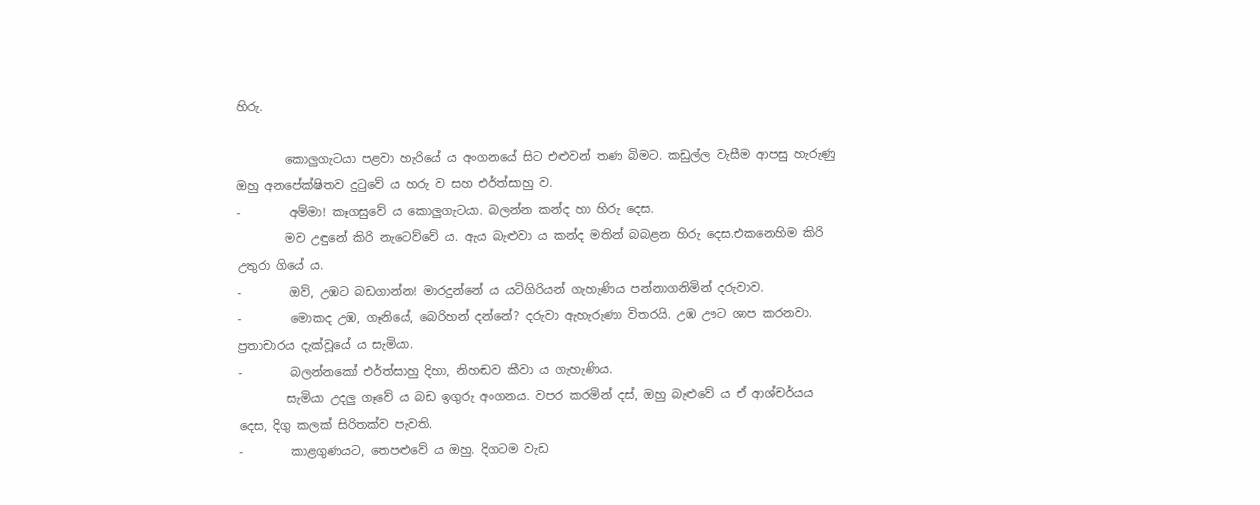හිරු.

        කොලුගැටයා පළවා හැරියේ ය අංගනයේ සිට එළුවන් තණ බිමට. කඩුල්ල වැසීම ආපසු හැරුණු ඔහු අනපේක්ෂිතව දුටුවේ ය හරු ව සහ එර්ත්සාහු ව.
-        අම්මා! කෑගසුවේ ය කොලුගැටයා. බලන්න කන්ද හා හිරු දෙස.
        මව උඳුනේ කිරි නැටෙව්වේ ය. ඇය බැළුවා ය කන්ද මතින් බබළන හිරු දෙස.එකනෙහිම කිරි උතුරා ගියේ ය.
-        ඔව්, උඹට බඩගාන්න! මාරදුන්නේ ය යටිගිරියන් ගැහැණිය පන්නාගනිමින් දරුවාව.
-        මොකද උඹ, ගෑනියේ, බෙරිහන් දන්නේ? දරුවා ඇහැරුණා විතරයි. උඹ ඌට ශාප කරනවා. ප්‍රතාචාරය දැක්වූයේ ය සැමියා.
-        බලන්නකෝ එර්ත්සාහු දිහා, නිහඬව කීවා ය ගැහැණිය.
        සැමියා උදලු ගෑවේ ය බඩ ඉගුරු අංගනය. වපර කරමින් දස්, ඔහු බැළුවේ ය ඒ ආශ්චර්යය දෙස, දිගු කලක් සිරිතක්ව පැවති.
-        කාළගුණයට, තෙපළුවේ ය ඔහු. දිගටම වැඩ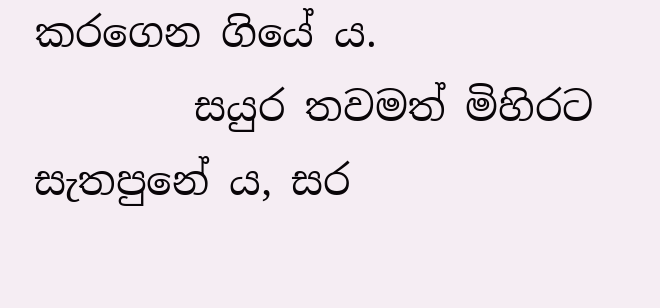කරගෙන ගියේ ය.
        සයුර තවමත් මිහිරට සැතපුනේ ය, සර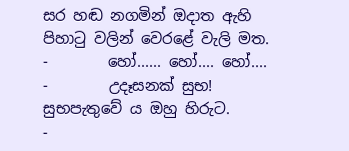සර හඬ නගමින් ඔදාත ඇහි පිහාටු වලින් වෙරළේ වැලි මත.
-        හෝ...... හෝ.... හෝ....
-        උදෑසනක් සුභ! සුභපැතුවේ ය ඔහු හිරුට.
-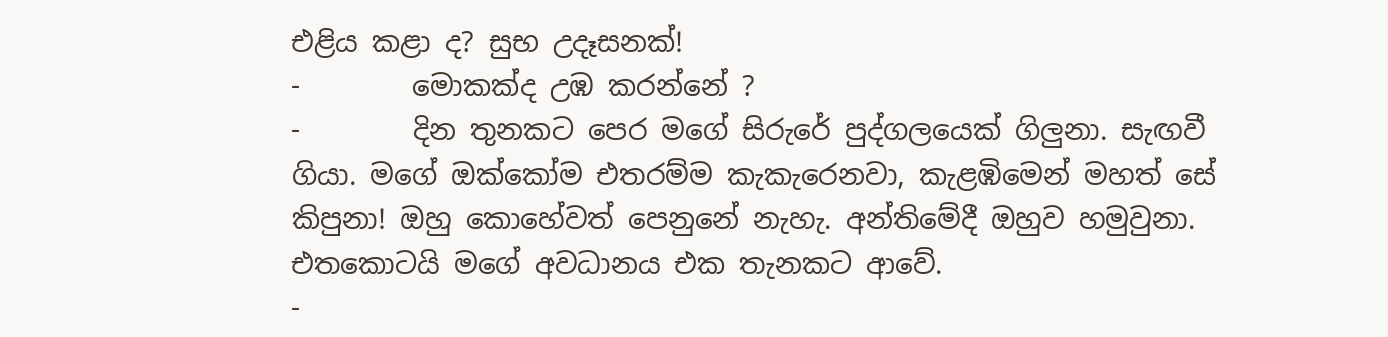එළිය කළා ද? සුභ උදෑසනක්!
-        මොකක්ද උඹ කරන්නේ ?
-        දින තුනකට පෙර මගේ සිරුරේ පුද්ගලයෙක් ගිලුනා. සැඟවී ගියා. මගේ ඔක්කෝම එතරම්ම කැකැරෙනවා, කැළඹිමෙන් මහත් සේ කිපුනා! ඔහු කොහේවත් පෙනුනේ නැහැ. අන්තිමේදී ඔහුව හමුවුනා. එතකොටයි මගේ අවධානය එක තැනකට ආවේ.
-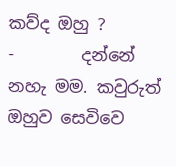කව්ද ඔහු ?
-        දන්නේ නහැ මම. කවුරුත් ඔහුව සෙවිවෙ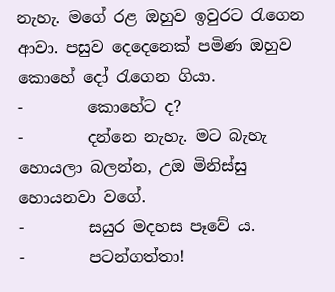නැහැ. මගේ රළ ඔහුව ඉවුරට රැගෙන ආවා. පසුව දෙදෙනෙක් පමිණ ඔහුව කොහේ දෝ රැගෙන ගියා.
-        කොහේට ද?
-        දන්නෙ නැහැ. මට බැහැ හොයලා බලන්න, උඔ මිනිස්සු හොයනවා වගේ.
-        සයුර මදහස පෑවේ ය.
-        පටන්ගත්තා!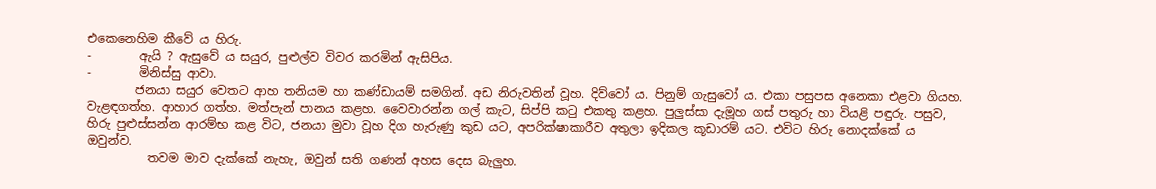එකෙනෙහිම කීවේ ය හිරු.
-        ඇයි ? ඇසුවේ ය සයුර, පුළුල්ව විවර කරමින් ඇසිපිය.
-        මිනිස්සු ආවා.
        ජනයා සයුර වෙතට ආහ තනියම හා කණ්ඩායම් සමගින්. අඩ නිරුවතින් වූහ. දිව්වෝ ය. පිනුම් ගැසුවෝ ය. එකා පසුපස අනෙකා එළවා ගියහ. වැළඳගත්හ. ආහාර ගත්හ. මත්පැන් පානය කළහ. වෛවාරන්න ගල් කැට, සිප්පි කටු එකතු කළහ. පුලුස්සා දැමූහ ගස් පතුරු හා වියළි පඳුරු. පසුව, හිරු පුළුස්සන්න ආරම්භ කළ විට, ජනයා මුවා වූහ දිග හැරුණු කුඩ යට, අපරික්ෂාකාරීව අතුලා ඉදිකල කූඩාරම් යට. එවිට හිරු නොදක්කේ ය ඔවුන්ව.
          තවම මාව දැක්කේ නැහැ, ඔවුන් සති ගණන් අහස දෙස බැලුහ.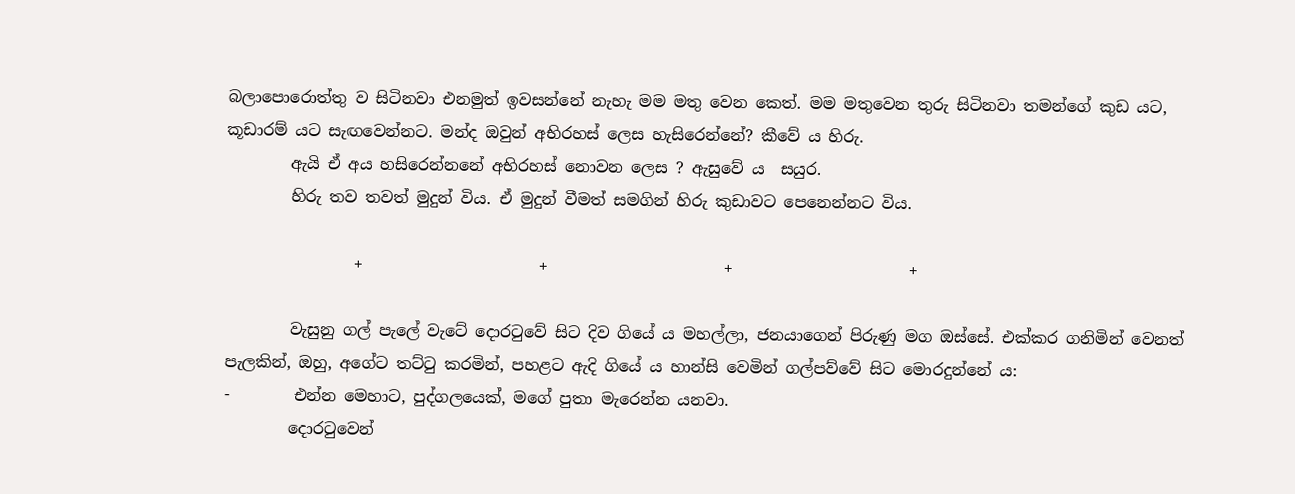බලාපොරොත්තු ව සිටිනවා එනමුත් ඉවසන්නේ නැහැ මම මතු වෙන කෙත්. මම මතුවෙන තුරු සිටිනවා තමන්ගේ කුඩ යට, කූඩාරම් යට සැඟවෙන්නට. මන්ද ඔවුන් අභිරහස් ලෙස හැසිරෙන්නේ? කීවේ ය හිරු.
        ඇයි ඒ අය හසිරෙන්නනේ අභිරහස් නොවන ලෙස ? ඇසුවේ ය  සයුර.
        හිරු තව තවත් මුදුන් විය. ඒ මුදුන් වීමත් සමගින් හිරු කුඩාවට පෙනෙන්නට විය.

                +                      +                      +                      +

        වැසුනු ගල් පැලේ වැටේ දොරටුවේ සිට දිව ගියේ ය මහල්ලා, ජනයාගෙන් පිරුණු මග ඔස්සේ. එක්කර ගනිමින් වෙනත් පැලකින්, ඔහු, අගේට තට්ටු කරමින්, පහළට ඇදි ගියේ ය හාන්සි වෙමින් ගල්පව්වේ සිට මොරදුන්නේ ය:
-        එන්න මෙහාට, පුද්ගලයෙක්, මගේ පුතා මැරෙන්න යනවා.
        දොරටුවෙන්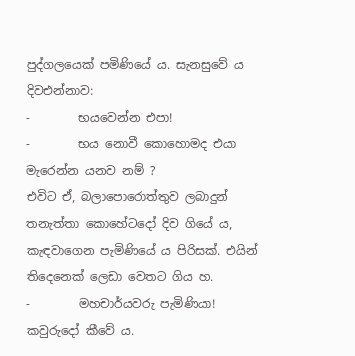පුද්ගලයෙක් පමිණියේ ය. සැනසුවේ ය දිවඑන්නාව:
-        භයවෙන්න එපා!
-        භය නොවී කොහොමද එයා මැරෙන්න යනව නම් ?
එවිට ඒ, බලාපොරොත්තුව ලබාදුන් තනැත්තා කොහේටදෝ දිව ගියේ ය, කැඳවාගෙන පැමිණියේ ය පිරිසක්. එයින් තිදෙනෙක් ලෙඩා වෙතට ගිය හ.
-        මහචාර්යවරු පැමිණියා! කවුරුදෝ කීවේ ය.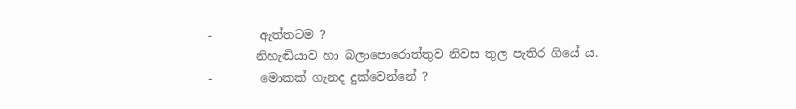-        ඇත්තටම ?
        නිහැඬියාව හා බලාපොරොත්තුව නිවස තුල පැතිර ගියේ ය.
-        මොකක් ගැනද දුක්වෙන්නේ ?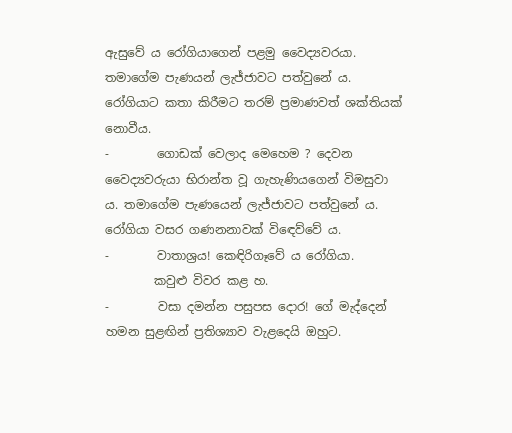ඇසුවේ ය රෝගියාගෙන් පළමු වෛද්‍යවරයා. තමාගේම පැණයන් ලැජ්ජාවට පත්වුනේ ය. රෝගියාට කතා කිරීමට තරම් ප්‍රමාණවත් ශක්තියක් නොවීය.
-        ගොඩක් වෙලාද මෙහෙම ? දෙවන වෛද්‍යවරුයා භිරාන්ත වූ ගැහැණියගෙන් විමසුවා ය. තමාගේම පැණයෙන් ලැජ්ජාවට පත්වුනේ ය. රෝගියා වසර ගණනනාවක් විඳෙව්වේ ය.
-        වාතාශ්‍රය! කෙඳිරිගෑවේ ය රෝගියා.
        කවුළු විවර කළ හ.
-        වසා දමන්න පසුපස දොර! ගේ මැද්දෙන් හමන සුළඟින් ප්‍රතිශ්‍යාව වැළදෙයි ඔහුට.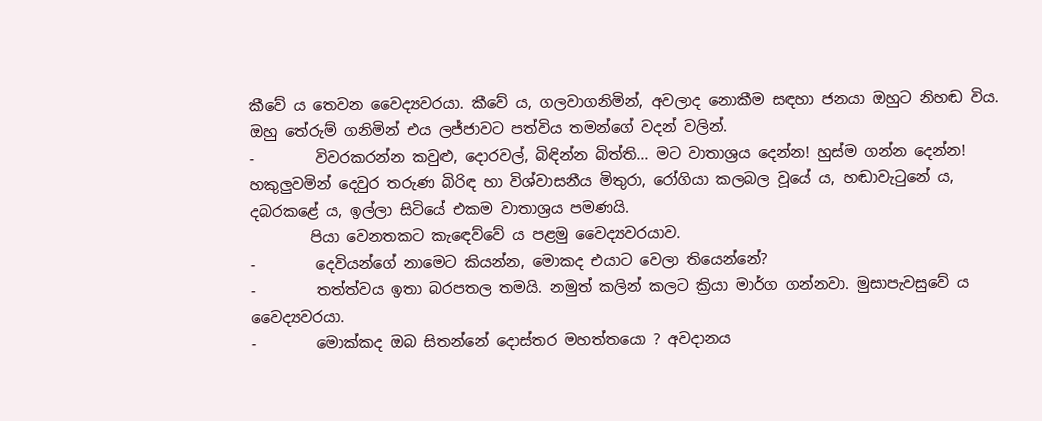කීවේ ය තෙවන වෛද්‍යවරයා. කීවේ ය, ගලවාගනිමින්, අවලාද නොකීම සඳහා ජනයා ඔහුට නිහඬ විය. ඔහු තේරුම් ගනිමින් එය ලජ්ජාවට පත්විය තමන්ගේ වදන් වලින්.
-        විවරකරන්න කවුළු, දොරවල්, බිඳින්න බිත්ති... මට වාතාශ්‍රය දෙන්න! හුස්ම ගන්න දෙන්න! හකුලුවමින් දෙවුර තරුණ බිරිඳ හා විශ්වාසනීය මිතුරා, රෝගියා කලබල වූයේ ය, හඬාවැටුනේ ය, දබරකළේ ය, ඉල්ලා සිටියේ එකම වාතාශ්‍රය පමණයි.
        පියා වෙනතකට කැඳෙව්වේ ය පළමු වෛද්‍යවරයාව.
-        දෙවියන්ගේ නාමෙට කියන්න, මොකද එයාට වෙලා තියෙන්නේ?
-        තත්ත්වය ඉතා බරපතල තමයි. නමුත් කලින් කලට ක්‍රියා මාර්ග ගන්නවා. මුසාපැවසුවේ ය වෛද්‍යවරයා.
-        මොක්කද ඔබ සිතන්නේ දොස්තර මහත්තයො ? අවදානය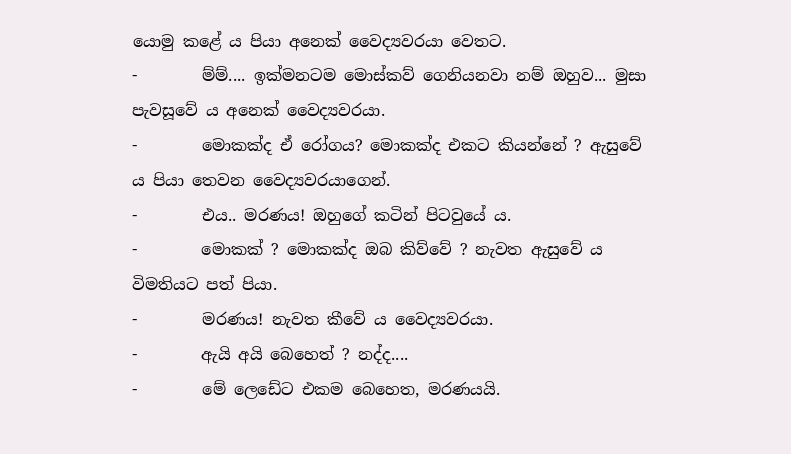යොමු කළේ ය පියා අනෙක් වෛද්‍යවරයා වෙතට.
-        ම්ම්.... ඉක්මනටම මොස්කව් ගෙනියනවා නම් ඔහුව... මුසා පැවසූවේ ය අනෙක් වෛද්‍යවරයා.
-        මොකක්ද ඒ රෝගය? මොකක්ද එකට කියන්නේ ? ඇසුවේ ය පියා තෙවන වෛද්‍යවරයාගෙන්.
-        එය.. මරණය! ඔහුගේ කටින් පිටවුයේ ය.
-        මොකක් ? මොකක්ද ඔබ කිව්වේ ? නැවත ඇසුවේ ය විමතියට පත් පියා.
-        මරණය! නැවත කීවේ ය වෛද්‍යවරයා.
-        ඇයි අයි බෙහෙත් ? නද්ද....
-        මේ ලෙඩේට එකම බෙහෙත, මරණයයි.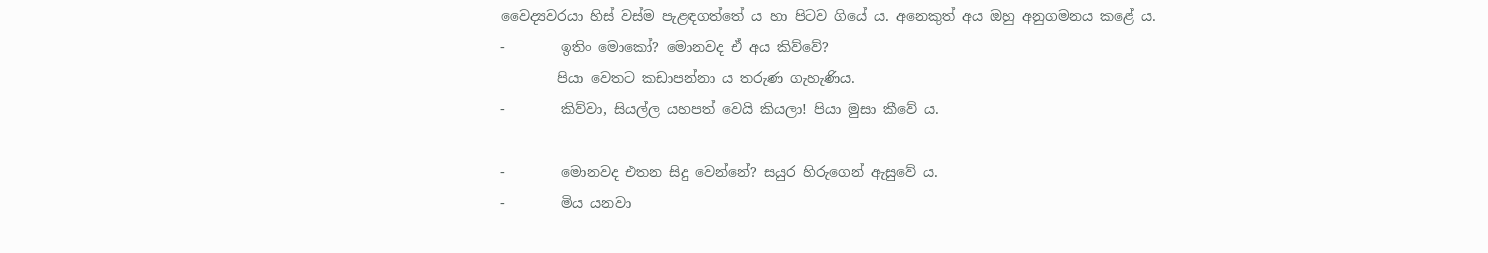වෛද්‍යවරයා හිස් වස්ම පැළඳගත්තේ ය හා පිටව ගියේ ය. අනෙකුත් අය ඔහු අනුගමනය කළේ ය.
-        ඉතිං මොකෝ? මොනවද ඒ අය කිව්වේ?
        පියා වෙතට කඩාපන්නා ය තරුණ ගැහැණිය.
-        කිව්වා, සියල්ල යහපත් වෙයි කියලා! පියා මුසා කීවේ ය.

-        මොනවද එතන සිදු වෙන්නේ? සයුර හිරුගෙන් ඇසුවේ ය.
-        මිය යනවා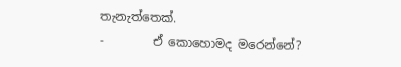තැනැත්තෙක්.
-        ඒ කොහොමද මරෙන්නේ?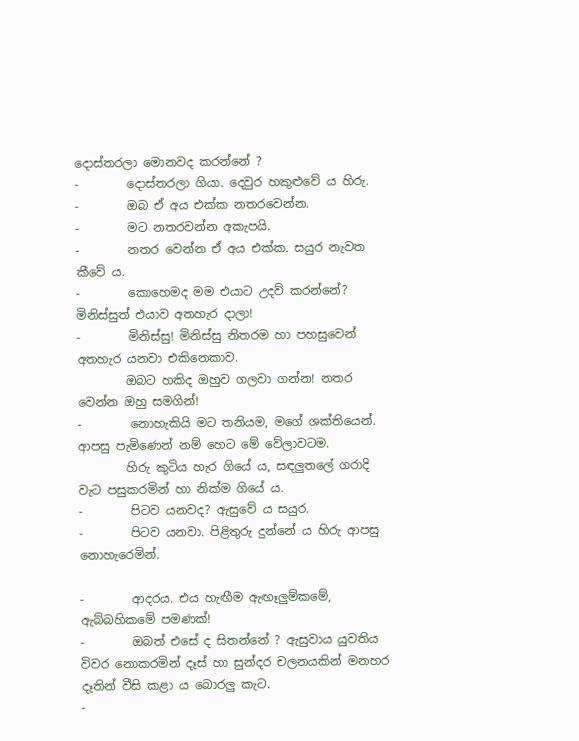දොස්තරලා මොනවද කරන්නේ ?
-        දොස්තරලා ගියා. දෙවුර හකුළුවේ ය හිරු.
-        ඔබ ඒ අය එක්ක නතරවෙන්න.
-        මට නතරවන්න අකැපයි.
-        නතර වෙන්න ඒ අය එක්ක. සයුර නැවත කීවේ ය.
-        කොහෙමද මම එයාට උදව් කරන්නේ? මිනිස්සුත් එයාව අතහැර දාලා!
-        මිනිස්සු! මිනිස්සු නිතරම හා පහසුවෙන් අතහැර යනවා එකිනෙකාව.
        ඔබට හකිද ඔහුව ගලවා ගන්න! නතර වෙන්න ඔහු සමගින්!
-        නොහැකියි මට තනියම, මගේ ශක්තියෙන්. ආපසු පැමිණෙන් නම් හෙට මේ ‍වේලාවටම.
        හිරු කුටිය හැර ගියේ ය, සඳලුතලේ ගරාදි වැට පසුකරමින් හා නික්ම ගියේ ය.
-        පිටව යනවද? ඇසුවේ ය සයුර.
-        පිටව යනවා. පිළිතුරු දුන්නේ ය හිරු ආපසු නොහැරෙමින්.

-        ආදරය. එය හැඟීම ඇඟෑලුම්කමේ, ඇබ්බහිකමේ පමණක්!
-        ඔබත් එසේ ද සිතන්නේ ? ඇසුවාය යුවතිය විවර නොකරමින් දෑස් හා සුන්දර චලනයකින් මනහර දෑතින් වීසි කළා ය බොරලු කැට.
-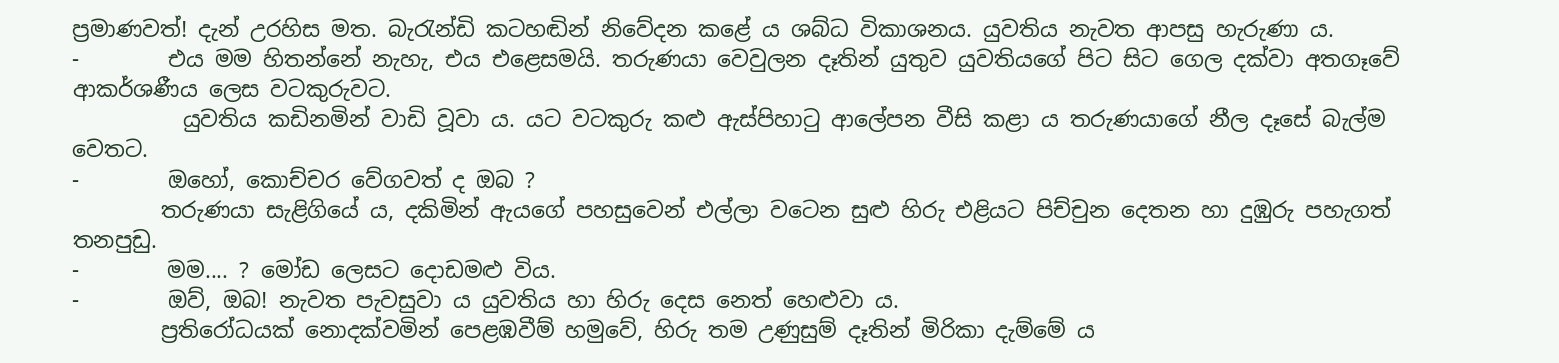ප්‍රමාණවත්! දැන් උරහිස මත. බැරැන්ඩි කටහඬින් නිවේදන කළේ ය ශබ්ධ විකාශනය. යුවතිය නැවත ආපසු හැරුණා ය.
-        එය මම හිතන්නේ නැහැ, එය එළෙසමයි. තරුණයා වෙවුලන දෑතින් යුතුව යුවතියගේ පිට සිට ගෙල දක්වා අතගෑවේ ආකර්ශණීය ලෙස වටකුරුවට.
          යුවතිය කඩිනමින් වාඩි වූවා ය. යට වටකුරු කළු ඇස්පිහාටු ආලේපන වීසි කළා ය තරුණයාගේ නීල දෑසේ බැල්ම වෙතට.
-        ඔහෝ, කොච්චර වේගවත් ද ඔබ ?
        තරුණයා සැළිගියේ ය, දකිමින් ඇයගේ පහසුවෙන් එල්ලා වටෙන සුළු හිරු එළියට පිච්චුන දෙතන හා දුඹුරු පහැගත් තනපුඩු.
-        මම.... ? මෝඩ ලෙසට දොඩමළු විය.
-        ඔව්, ඔබ! නැවත පැවසුවා ය යුවතිය හා හිරු දෙස නෙත් හෙළුවා ය.
        ප්‍රතිරෝධයක් නොදක්වමින් පෙළඹවීම් හමුවේ, හිරු තම උණුසුම් දෑතින් මිරිකා දැම්මේ ය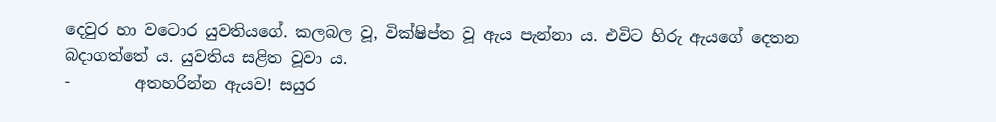දෙවුර හා වටොර යුවතියගේ. කලබල වූ, වික්ෂිප්ත වූ ඇය පැන්නා ය. එවිට හිරු ඇයගේ දෙතන බදාගත්තේ ය. යුවතිය සළිත වූවා ය.
-        අතහරින්න ඇයව! සයුර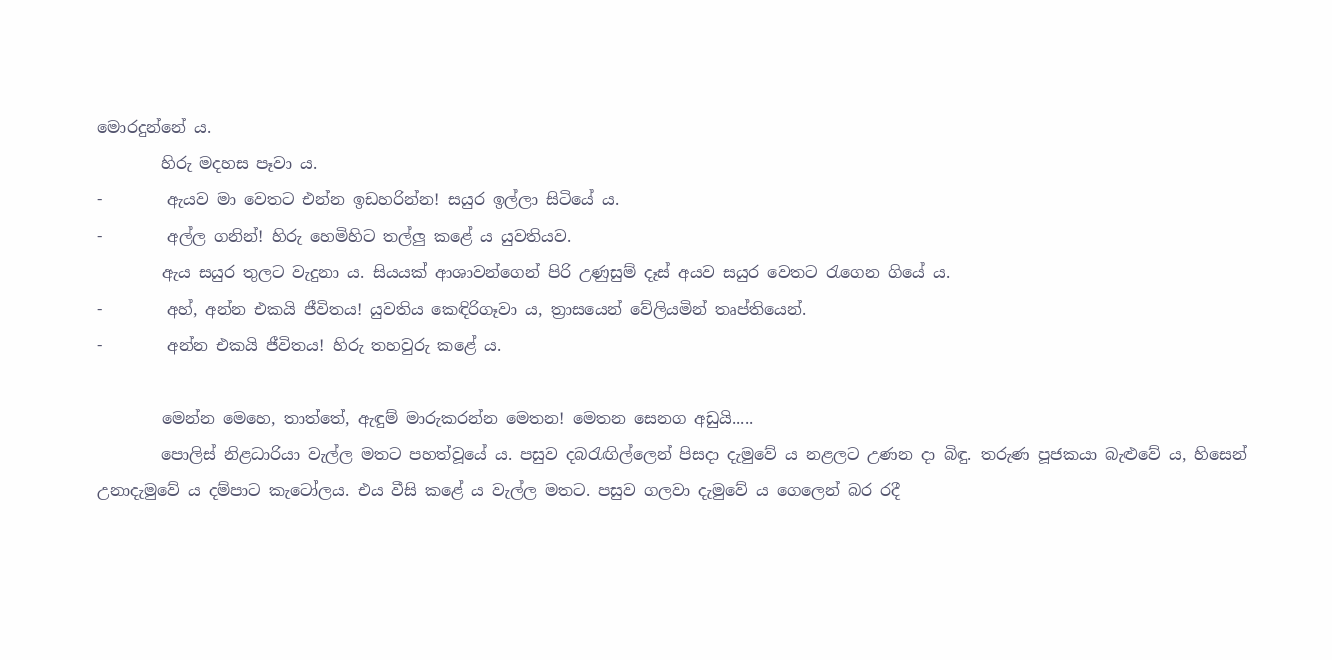මොරදුන්නේ ය.
        හිරු මදහස පෑවා ය.
-        ඇයව මා වෙතට එන්න ඉඩහරින්න! සයුර ඉල්ලා සිටියේ ය.
-        අල්ල ගනින්! හිරු හෙමිහිට තල්ලු කළේ ය යුවතියව.
        ඇය සයුර තුලට වැදුනා ය. සියයක් ආශාවන්ගෙන් පිරි උණුසුම් දෑස් අයව සයුර වෙතට රැගෙන ගියේ ය.
-        අහ්, අන්න එකයි ජීවිතය! යුවතිය කෙඳිරිගෑවා ය, ත්‍රාසයෙන් වේලියමින් තෘප්තියෙන්.
-        අන්න එකයි ජීවිතය! හිරු තහවුරු කළේ ය.

        මෙන්න මෙහෙ, තාත්තේ, ඇඳුම් මාරුකරන්න මෙතන! මෙතන සෙනග අඩුයි.....
        පොලිස් නිළධාරියා වැල්ල මතට පහත්වූයේ ය. පසුව දබරැඟිල්ලෙන් පිසදා දැමුවේ ය නළලට උණන දා බිඳු. තරුණ පූජකයා බැළුවේ ය, හිසෙන් උනාදැමුවේ ය දම්පාට කැටෝලය. එය වීසි කළේ ය වැල්ල මතට. පසුව ගලවා දැමුවේ ය ගෙලෙන් බර රදී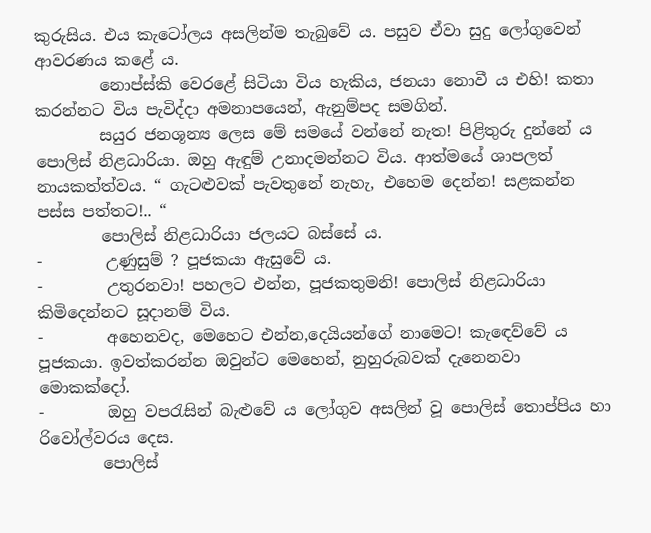කුරුසිය. එය කැටෝලය අසලින්ම තැබුවේ ය. පසුව ඒවා සුදු ලෝගුවෙන් ආවරණය කළේ ය.
        නොප්ස්කි වෙරළේ සිටියා විය හැකිය, ජනයා නොවී ය එහි! කතා කරන්නට විය පැවිද්දා අමනාපයෙන්, ඇනුම්පද සමගින්.
        සයුර ජනශූන්‍ය ලෙස මේ සමයේ වන්නේ නැත! පිළිතුරු දුන්නේ ය පොලිස් නිළධාරියා. ඔහු ඇඳුම් උනාදමන්නට විය. ආත්මයේ ශාපලත් නායකත්ත්වය. “ ගැටළුවක් පැවතුනේ නැහැ, එහෙම දෙන්න! සළකන්න පස්ස පත්තට!.. “
        පොලිස් නිළධාරියා ජලයට බස්සේ ය.
-        උණුසුම් ? පූජකයා ඇසුවේ ය.
-        උතුරනවා! පහලට එන්න, පූජකතුමනි! පොලිස් නිළධාරියා කිමිදෙන්නට සූදානම් විය.
-        අහෙනවද, මෙහෙට එන්න,දෙයියන්ගේ නාමෙට! කැඳෙව්වේ ය පූජකයා. ඉවත්කරන්න ඔවුන්ට මෙහෙන්, නුහුරුබවක් දැනෙනවා මොකක්දෝ.
-        ඔහු වපරැසින් බැළුවේ ය ලෝගුව අසලින් වූ පොලිස් තොප්පිය හා රිවෝල්වරය දෙස.
        පොලිස්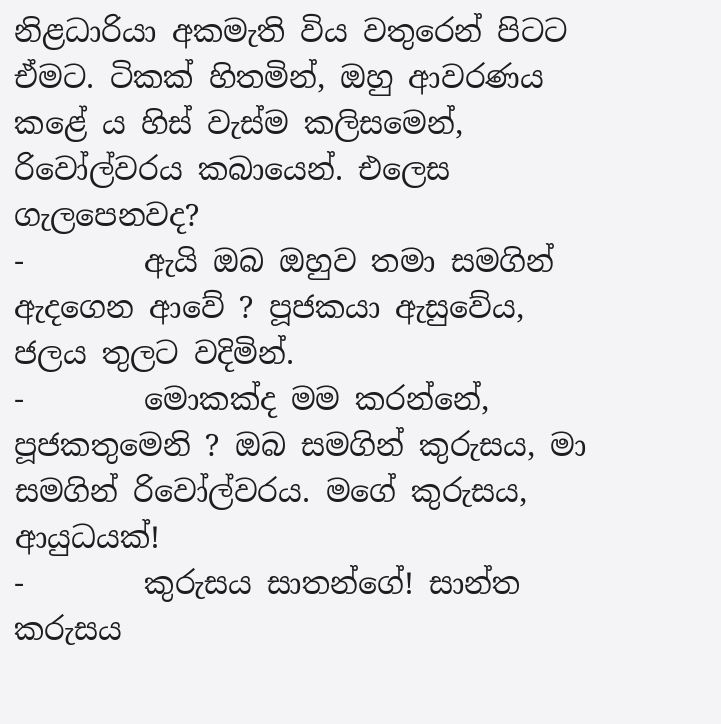නිළධාරියා අකමැති විය වතුරෙන් පිටට ඒමට. ටිකක් හිතමින්, ඔහු ආවරණය කළේ ය හිස් වැස්ම කලිසමෙන්, රිවෝල්වරය කබායෙන්. එලෙස ගැලපෙනවද?
-        ඇයි ඔබ ඔහුව තමා සමගින් ඇදගෙන ආවේ ? පූජකයා ඇසුවේය, ජලය තුලට වදිමින්.
-        මොකක්ද මම කරන්නේ, පූජකතුමෙනි ? ඔබ සමගින් කුරුසය, මා සමගින් රිවෝල්වරය. මගේ කුරුසය, ආයුධයක්!
-        කුරුසය සාතන්ගේ! සාන්ත කරුසය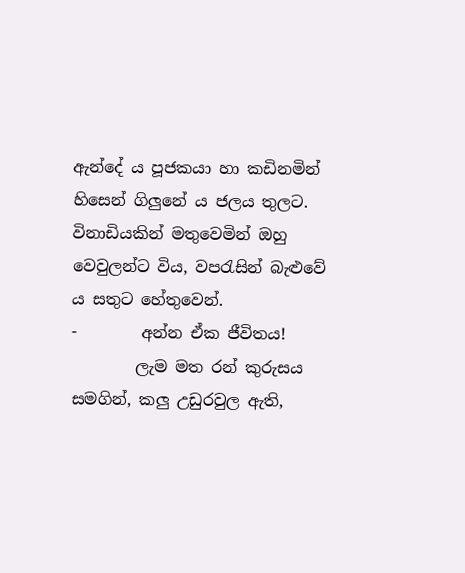ඇන්දේ ය පූජකයා හා කඩිනමින් හිසෙන් ගිලුනේ ය ජලය තුලට. විනාඩියකින් මතුවෙමින් ඔහු වෙවුලන්ට විය, වපරැසින් බැළුවේ ය සතුට හේතුවෙන්.
-        අන්න ඒක ජීවිතය!
        ලැම මත රන් කුරුසය සමගින්, කලු උඩුරවුල ඇති,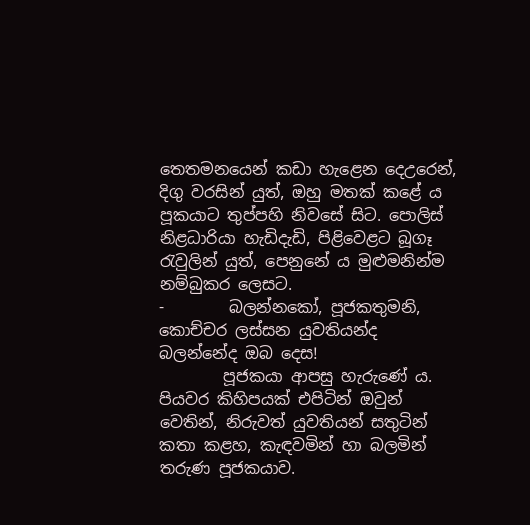තෙතමනයෙන් කඩා හැළෙන දෙඋරෙන්, දිගු වරසින් යුත්, ඔහු මතක් කළේ ය පූකයාට තුප්පහි නිවසේ සිට. පොලිස් නිළධාරියා හැඩිදැඩි, පිළිවෙළට බූගෑ රැවුලින් යුත්, පෙනුනේ ය මුළුමනින්ම නම්බුකර ලෙසට.
-        බලන්නකෝ, පූජකතුමනි, කොච්චර ලස්සන යුවතියන්ද බලන්නේද ඔබ දෙස!
        පූජකයා ආපසු හැරුණේ ය. පියවර කිහිපයක් එපිටින් ඔවුන් වෙතින්, නිරුවත් යුවතියන් සතුටින් කතා කළහ, කැඳවමින් හා බලමින් තරුණ පූජකයාව.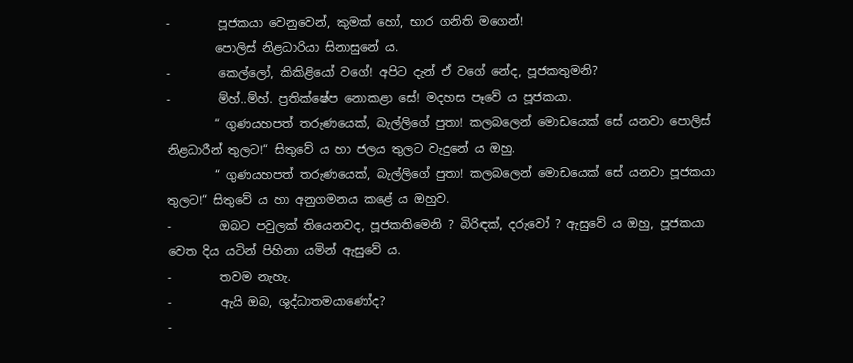-        පූජකයා වෙනුවෙන්, කුමක් හෝ, භාර ගනිති මගෙන්!
        පොලිස් නිළධාරියා සිනාසුනේ ය.
-        කෙල්ලෝ, කිකිළියෝ වගේ! අපිට දැන් ඒ වගේ නේද, පූජකතුමනි?
-        ම්හ්..ම්හ්. ප්‍රතික්ෂේප නොකළා සේ! මදහස පෑවේ ය පූජකයා.
        “ ගුණයහපත් තරුණයෙක්, බැල්ලිගේ පුතා! කලබලෙන් මොඩයෙක් සේ යනවා පොලිස් නිළධාරීන් තුලට!“ සිතුවේ ය හා ජලය තුලට වැදුනේ ය ඔහු.
        “ ගුණයහපත් තරුණයෙක්, බැල්ලිගේ පුතා! කලබලෙන් මොඩයෙක් සේ යනවා පූජකයා තුලට!“ සිතුවේ ය හා අනුගමනය කළේ ය ඔහුව.
-        ඔබට පවුලක් තියෙනවද, පූජකතිමෙනි ? බිරිඳක්, දරුවෝ ? ඇසුවේ ය ඔහු, පූජකයා වෙත දිය යටින් පිහිනා යමින් ඇසුවේ ය.
-        තවම නැහැ.
-        ඇයි ඔබ, ශුද්ධාතමයාණෝද?
-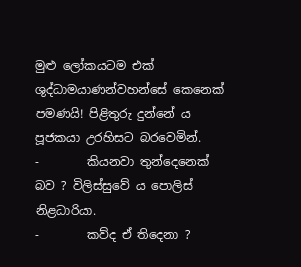මුළු ලෝකයටම එක් ශුද්ධාමයාණන්වහන්සේ කෙනෙක් පමණයි! පිළිතුරු දුන්නේ ය පූජකයා උරහිසට බරවෙමින්.
-        කියනවා තුන්දෙනෙක් බව ? විලිස්සුවේ ය පොලිස් නිළධාරියා.
-        කව්ද ඒ තිදෙනා ?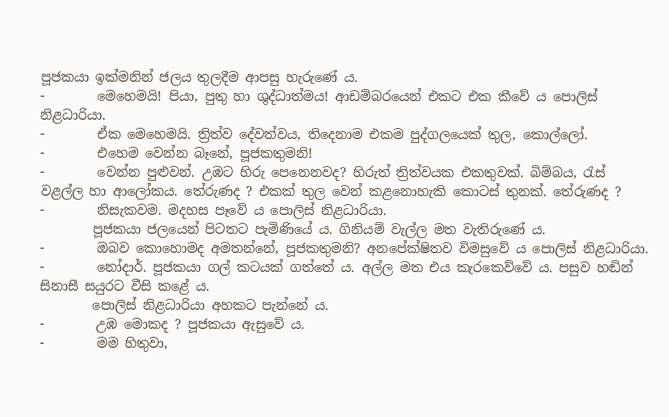පූජකයා ඉක්මනින් ජලය තුලදීම ආපසු හැරුණේ ය.
-        මෙහෙමයි! පියා, පුතු හා ශුද්ධාත්මය! ආඩම්බරයෙන් එකට එක කීවේ ය පොලිස් නිළධාරියා.
-        ඒක මෙහෙමයි. ත්‍රිත්ව දේවත්වය, තිදෙනාම එකම පුද්ගලයෙක් තුල, කොල්ලෝ.
-        එහෙම වෙන්න බෑනේ, පූජකතුමනි!
-        වෙන්න පුළුවන්. උඹට හිරු පෙනෙනවද? හිරුත් ත්‍රිත්වයක එකතුවක්. බිම්බය, රැස් වළල්ල හා ආලෝකය. තේරුණද ? එකක් තුල වෙන් කළනොහැකි කොටස් තුනක්. තේරුණද ?
-        නිසැකවම. මදහස පෑවේ ය පොලිස් නිළධාරියා.
        පූජකයා ජලයෙන් පිටතට පැමිණියේ ය. ගිනියම් වැල්ල මත වැතිරුණේ ය.
-        ඔබව කොහොමද අමතන්නේ, පූජකතුමනි? අනපේක්ෂිතව විමසුවේ ය පොලිස් නිළධාරියා.
-        නෝදාර්. පූජකයා ගල් කටයක් ගත්තේ ය. අල්ල මත එය කැරකෙව්වේ ය. පසුව හඬින් සිනාසී සයුරට වීසි කළේ ය.
        පොලිස් නිළධාරියා අහකට පැන්නේ ය.
-        උඹ මොකද ? පූජකයා ඇසුවේ ය.
-        මම හිතුවා,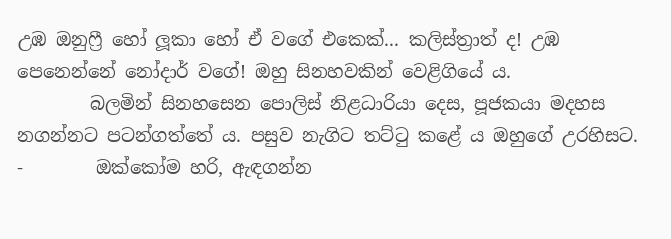උඹ ඔනුෆ්‍රී හෝ ලූකා හෝ ඒ වගේ එකෙක්... කලිස්ත්‍රාත් ද! උඹ පෙනෙන්නේ නෝදාර් වගේ! ඔහු සිනහවකින් වෙළිගියේ ය.
        බලමින් සිනහසෙන පොලිස් නිළධාරියා දෙස, පූජකයා මදහස නගන්නට පටන්ගත්තේ ය. පසුව නැගිට තට්ටු කළේ ය ඔහුගේ උරහිසට.
-        ඔක්කෝම හරි, ඇඳගන්න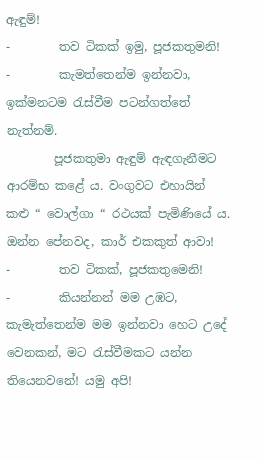ඇඳුම්!
-        තව ටිකක් ඉමු, පූජකතුමනි!
-        කැමත්තෙන්ම ඉන්නවා, ඉක්මනටම රැස්වීම පටන්ගත්තේ නැත්නම්.
        පූජකතුමා ඇඳුම් ඇඳගැනීමට ආරම්භ කළේ ය. වංගුවට එහායින් කළු “ වොල්ගා “ රථයක් පැමිණියේ ය. ඔන්න පේනවද, කාර් එකකුත් ආවා!
-        තව ටිකක්, පූජකතුමෙනි!
-        කියන්නන් මම උඹට, කැමැත්තෙන්ම මම ඉන්නවා හෙට උදේ වෙනකන්, මට රැස්වීමකට යන්න තියෙනවනේ! යමු අපි!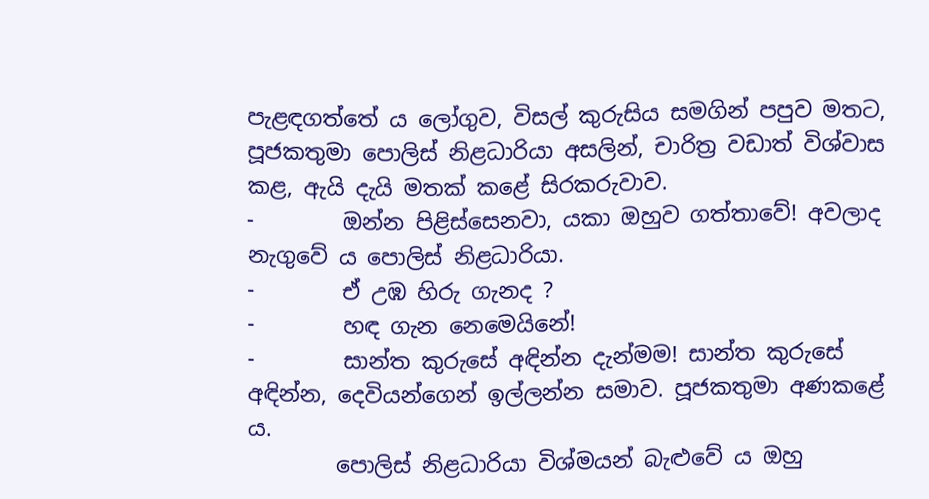පැළඳගත්තේ ය ලෝගුව, විසල් කුරුසිය සමගින් පපුව මතට, පූජකතුමා පොලිස් නිළධාරියා අසලින්, චාරිත්‍ර වඩාත් විශ්වාස කළ, ඇයි දැයි මතක් කළේ සිරකරුවාව.
-        ඔන්න පිළිස්සෙනවා, යකා ඔහුව ගත්තාවේ! අවලාද නැගුවේ ය පොලිස් නිළධාරියා.
-        ඒ උඹ හිරු ගැනද ?
-        හඳ ගැන නෙමෙයිනේ!
-        සාන්ත කුරුසේ අඳින්න දැන්මම! සාන්ත කුරුසේ අඳින්න, දෙවියන්ගෙන් ඉල්ලන්න සමාව. පූජකතුමා අණකළේ ය.
        පොලිස් නිළධාරියා විශ්මයන් බැළුවේ ය ඔහු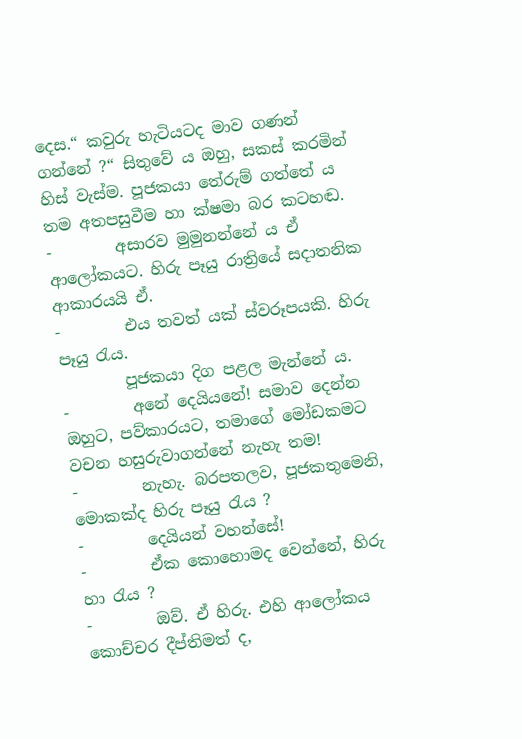දෙස.“ කවුරු හැටියටද මාව ගණන් ගන්නේ ?“ සිතුවේ ය ඔහු, සකස් කරමින් හිස් වැස්ම. පූජකයා තේරුම් ගත්තේ ය තම අතපසුවීම හා ක්ෂමා බර කටහඬ.
-        අසාරව මුමුනන්නේ ය ඒ ආලෝකයට. හිරු පෑයු රාත්‍රියේ සදාතනික ආකාරයයි ඒ.
-        එය තවත් යක් ස්වරූපයකි. හිරු පෑයු රැය.
        පූජකයා දිග පළල මැන්නේ ය.
-        අනේ දෙයියනේ! සමාව දෙන්න ඔහුට, පව්කාරයට, තමාගේ මෝඩකමට වචන හසුරුවාගන්නේ නැහැ තම!
-        නැහැ. බරපතලව, පූජකතුමෙනි, මොකක්ද හිරු පෑයු රැය ?
-        දෙයියන් වහන්සේ!
-        ඒක කොහොමද වෙන්නේ, හිරු හා රැය ?
-        ඔව්. ඒ හිරු. එහි ආලෝකය කොච්චර දීප්තිමත් ද,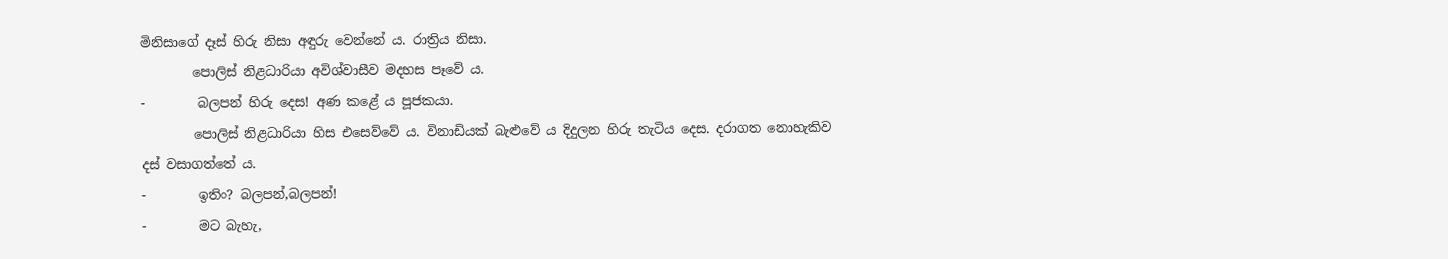මිනිසාගේ දෑස් හිරු නිසා අඳුරු වෙන්නේ ය. රාත්‍රිය නිසා.
        පොලිස් නිළධාරියා අවිශ්වාසීව මදහස පෑවේ ය.
-        බලපන් හිරු දෙස! අණ කළේ ය පූජකයා.
        පොලිස් නිළධාරියා හිස එසෙව්වේ ය. විනාඩියක් බැළුවේ ය දිදුලන හිරු තැටිය දෙස. දරාගත නොහැකිව දස් වසාගත්තේ ය.
-        ඉතිං? බලපන්,බලපන්!
-        මට බැහැ,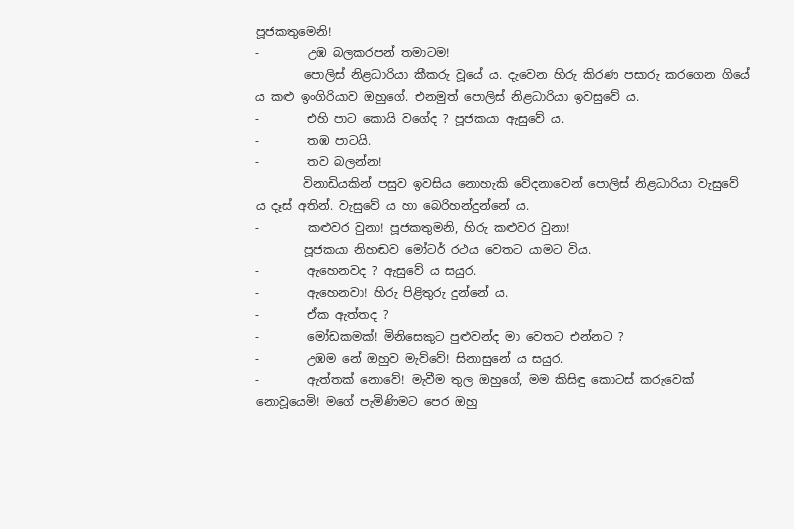පූජකතුමෙනි!
-        උඹ බලකරපන් තමාටම!
        පොලිස් නිළධාරියා කීකරු වූයේ ය. දැවෙන හිරු කිරණ පසාරු කරගෙන ගියේ ය කළු ඉංගිරියාව ඔහුගේ. එනමුත් පොලිස් නිළධාරියා ඉවසුවේ ය.
-        එහි පාට කොයි වගේද ? පූජකයා ඇසුවේ ය.
-        තඹ පාටයි.
-        තව බලන්න!
        විනාඩියකින් පසුව ඉවසිය නොහැකි වේදනාවෙන් පොලිස් නිළධාරියා වැසුවේ ය දෑස් අතින්. වැසුවේ ය හා බෙරිහන්දුන්නේ ය.
-        කළුවර වුනා! පූජකතුමනි, හිරු කළුවර වුනා!
        පූජකයා නිහඬව මෝටර් රථය වෙතට යාමට විය.
-        ඇහෙනවද ? ඇසුවේ ය සයුර.
-        ඇහෙනවා! හිරු පිළිතුරු දුන්නේ ය.
-        ඒක ඇත්තද ?
-        මෝඩකමක්! මිනිසෙකුට පුළුවන්ද මා වෙතට එන්නට ?
-        උඹම නේ ඔහුව මැව්වේ! සිනාසුනේ ය සයුර.
-        ඇත්තක් නොවේ! මැවීම තුල ඔහුගේ, මම කිසිඳු කොටස් කරුවෙක් නොවූයෙමි! මගේ පැමිණිමට පෙර ඔහු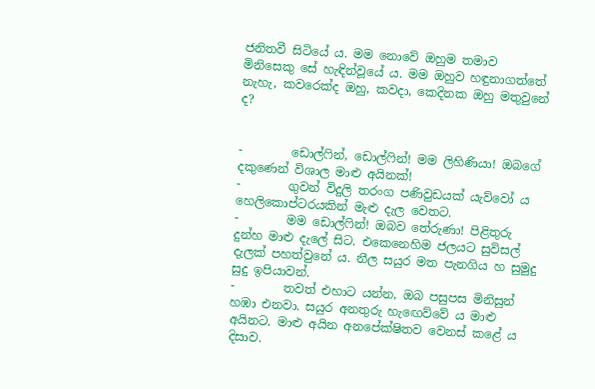ජනිතවී සිටියේ ය. මම නොවේ ඔහුම තමාව මිනිසෙකු සේ හැඳින්වූයේ ය. මම ඔහුව හඳුනාගත්තේ නැහැ, කවරෙක්ද ඔහු, කවදා, කෙදිනක ඔහු මතුවුනේ ද?


-        ඩොල්ෆින්, ඩොල්ෆින්! මම ලිහිණියා! ඔබගේ දකුණෙන් විශාල මාළු අයිනක්!
-        ගුවන් විදුලි තරංග පණිවුඩයක් යැව්වෝ ය හෙලිකොප්ටරයකින් මැළු දැල වෙතට.
-        මම ඩොල්ෆින්! ඔබව තේරුණා! පිළිතුරු දුන්හ මාළු දැලේ සිට. එකෙනෙහිම ජලයට සුවිසල් දැලක් පහත්වුනේ ය. නීල සයුර මත පැනගිය හ සුමුදු සුදු ඉපියාවන්.
-        තවත් එහාට යන්න, ඔබ පසුපස මිනිසුන් හඹා එනවා. සයුර අනතුරු හැඟෙව්වේ ය මාළු අයිනට. මාළු අයින අනපේක්ෂිතව වෙනස් කළේ ය දිසාව.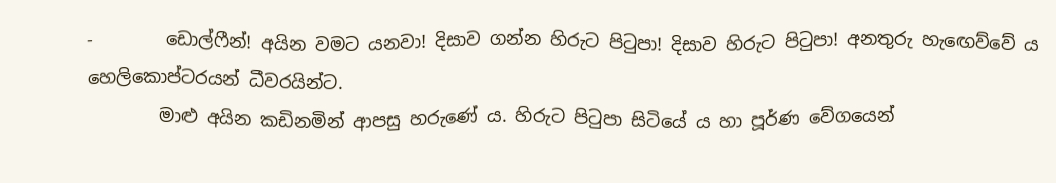-        ඩොල්ෆීන්! අයින වමට යනවා! දිසාව ගන්න හිරුට පිටුපා! දිසාව හිරුට පිටුපා! අනතුරු හැඟෙව්වේ ය හෙලිකොප්ටරයන් ධීවරයින්ට.
        මාළු අයින කඩිනමින් ආපසු හරුණේ ය. හිරුට පිටුපා සිටියේ ය හා පූර්ණ වේගයෙන්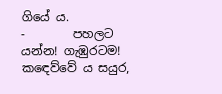ගියේ ය.
-        පහලට යන්න! ගැඹුරටම! කඳෙව්වේ ය සයුර,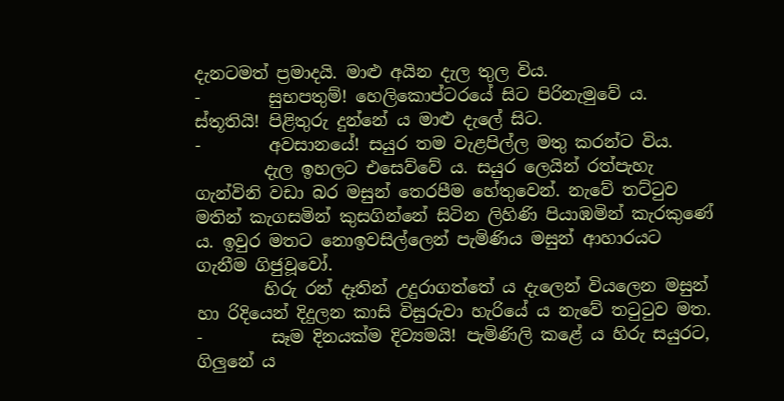දැනටමත් ප්‍රමාදයි. මාළු අයින දැල තුල විය.
-        සුභපතුම්! හෙලිකොප්ටරයේ සිට පිරිනැමුවේ ය.
ස්තූතියි! පිළිතුරු දුන්නේ ය මාළු දැලේ සිට.
-        අවසානයේ! සයුර තම වැළපිල්ල මතු කරන්ට විය.
        දැල ඉහලට එසෙව්වේ ය. සයුර ලෙයින් රත්පැහැ ගැන්විනි වඩා බර මසුන් තෙරපීම හේතුවෙන්. නැවේ තට්ටුව මතින් කැගසමින් කුසගින්නේ සිටින ලිහිණි පියාඹමින් කැරකුණේ ය. ඉවුර මතට නොඉවසිල්ලෙන් පැමිණිය මසුන් ආහාරයට ගැනීම ගිජුවූවෝ.
        හිරු රන් දෑතින් උදුරාගත්තේ ය දැලෙන් වියලෙන මසුන් හා රිදියෙන් දිදුලන කාසි විසුරුවා හැරියේ ය නැවේ තටුටුව මත.
-        සෑම දිනයක්ම දිව්‍යමයි! පැමිණිලි කළේ ය හිරු සයුරට, ගිලුනේ ය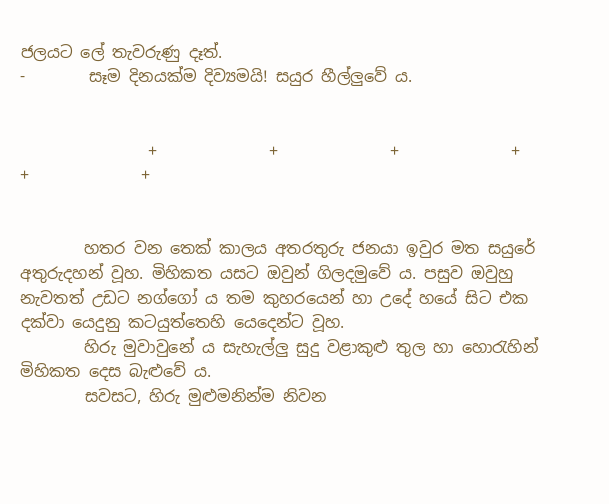ජලයට ලේ තැවරුණු දෑත්.
-        සෑම දිනයක්ම දිව්‍යමයි! සයුර හීල්ලුවේ ය.


                +              +              +              +              +              +


        හතර වන තෙක් කාලය අතරතුරු ජනයා ඉවුර මත සයුරේ අතුරුදහන් වූහ. මිහිකත යසට ඔවුන් ගිලදමුවේ ය. පසුව ඔවුහු නැවතත් උඩට නග්ගෝ ය තම කුහරයෙන් හා උදේ හයේ සිට එක දක්වා යෙදුනු කටයුත්තෙහි යෙදෙන්ට වූහ.
        හිරු මුවාවුනේ ය සැහැල්ලු සුදු වළාකුළු තුල හා හොරැහින් මිහිකත දෙස බැළුවේ ය.
        සවසට, හිරු මුළුමනින්ම නිවන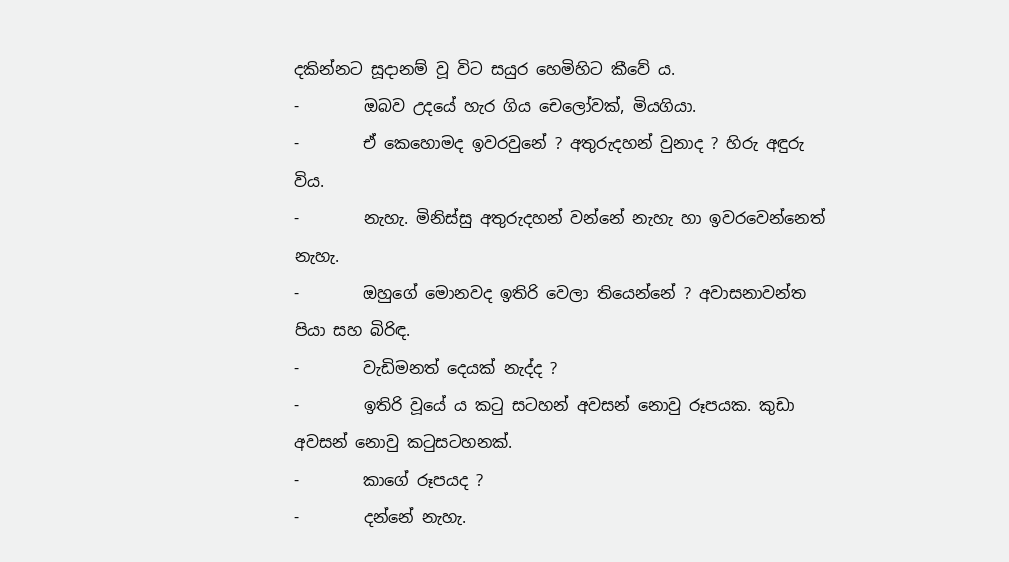දකින්නට සූදානම් වූ විට සයුර හෙමිහිට කීවේ ය.
-        ඔබව උදයේ හැර ගිය චෙලෝවක්, මියගියා.
-        ඒ කෙහොමද ඉවරවුනේ ? අතුරුදහන් වුනාද ? හිරු අඳුරු විය.
-        නැහැ. මිනිස්සු අතුරුදහන් වන්නේ නැහැ හා ඉවරවෙන්නෙත් නැහැ.
-        ඔහුගේ මොනවද ඉතිරි වෙලා තියෙන්නේ ? අවාසනාවන්ත පියා සහ බිරිඳ.
-        වැඩිමනත් දෙයක් නැද්ද ?
-        ඉතිරි වූයේ ය කටු සටහන් අවසන් නොවු රූපයක. කුඩා අවසන් නොවු කටුසටහනක්.
-        කාගේ රූපයද ?
-        දන්නේ නැහැ.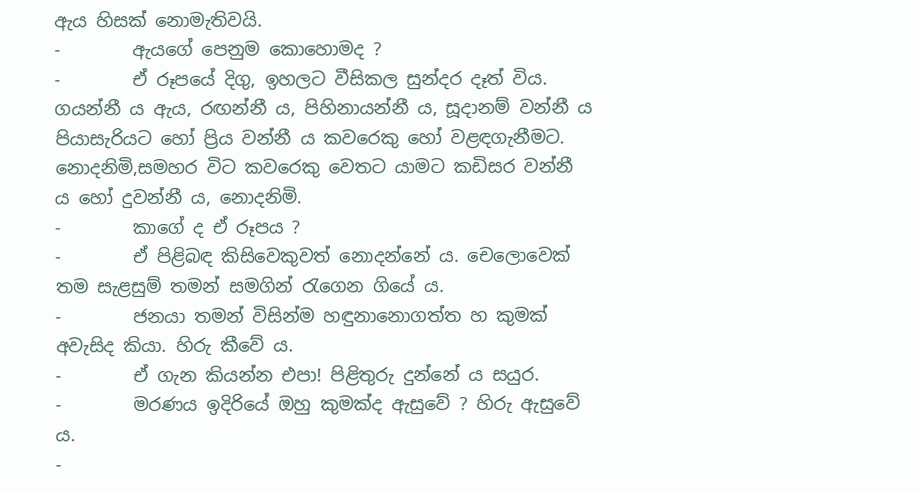ඇය හිසක් නොමැතිවයි.
-        ඇයගේ පෙනුම කොහොමද ?
-        ඒ රූපයේ දිගු, ඉහලට වීසිකල සුන්දර දෑත් විය. ගයන්නී ය ඇය, රඟන්නී ය, පිහිනායන්නී ය, සූදානම් වන්නී ය පියාසැරියට හෝ ප්‍රිය වන්නී ය කවරෙකු හෝ වළඳගැනීමට. නොදනිමි,සමහර විට කවරෙකු වෙතට යාමට කඩිසර වන්නී ය හෝ දුවන්නී ය, නොදනිමි.
-        කාගේ ද ඒ රූපය ?
-        ඒ පිළිබඳ කිසිවෙකුවත් නොදන්නේ ය. චෙලොවෙක් තම සැළසුම් තමන් සමගින් රැගෙන ගියේ ය.
-        ජනයා තමන් විසින්ම හඳුනානොගත්ත හ කුමක් අවැසිද කියා. හිරු කීවේ ය.
-        ඒ ගැන කියන්න එපා! පිළිතුරු දුන්නේ ය සයුර.
-        මරණය ඉදිරියේ ඔහු කුමක්ද ඇසුවේ ? හිරු ඇසුවේ ය.
-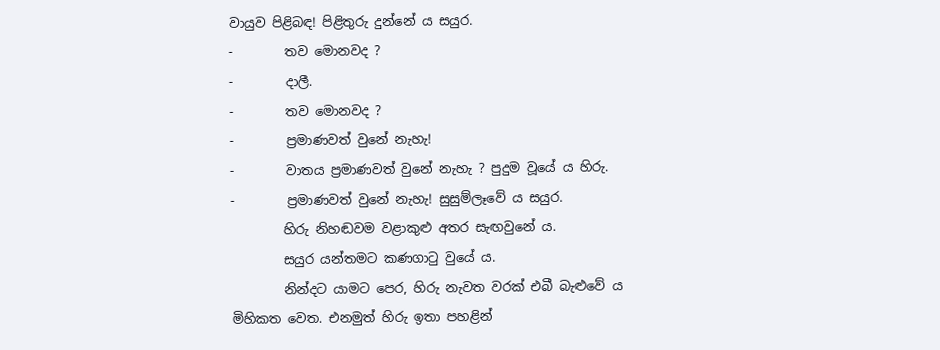වායුව පිළිබඳ! පිළිතුරු දුන්නේ ය සයුර.
-        තව මොනවද ?
-        දාලී.
-        තව මොනවද ?
-        ප්‍රමාණවත් වුනේ නැහැ!
-        වාතය ප්‍රමාණවත් වුනේ නැහැ ? පුදුම වූයේ ය හිරු.
-        ප්‍රමාණවත් වුනේ නැහැ! සුසුම්ලෑවේ ය සයුර.
        හිරු නිහඬවම වළාකුළු අතර සැඟවුනේ ය.
        සයුර යන්තමට කණගාටු වුයේ ය.
        නින්දට යාමට පෙර, හිරු නැවත වරක් එබී බැළුවේ ය මිහිකත වෙත. එනමුත් හිරු ඉතා පහළින්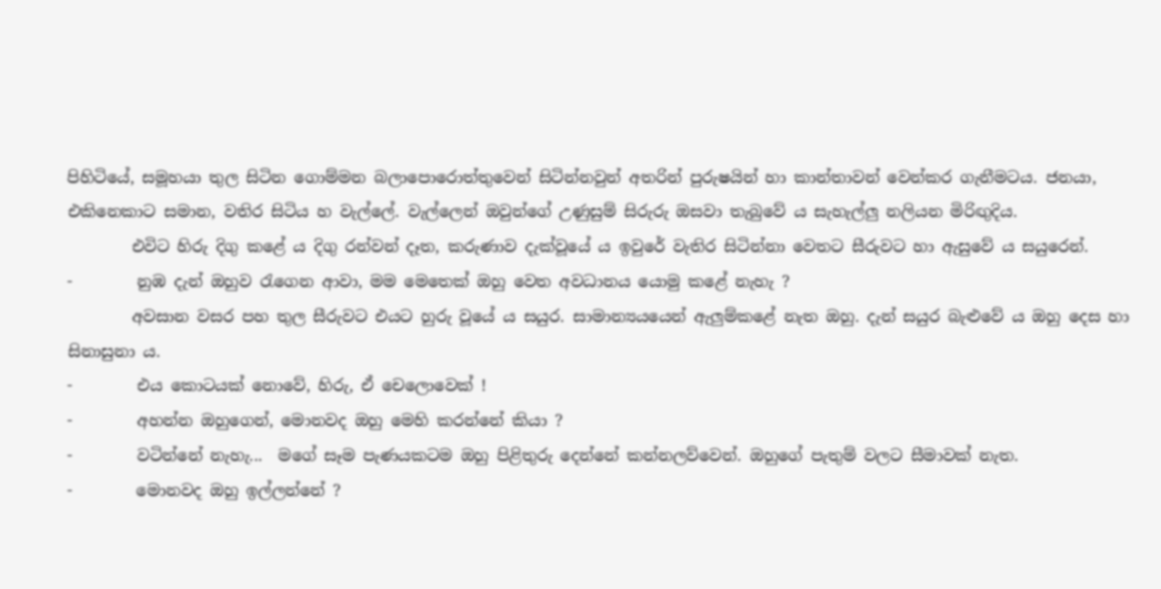පිහිටියේ, සමූහයා තුල සිටින ගොම්මන බලාපොරොත්තුවෙන් සිටින්නවුන් අතරින් පුරුෂයින් හා කාන්තාවන් වෙන්කර ගැනීමටය. ජනයා, එකිනෙකාට සමාන, වතිර සිටිය හ වැල්ලේ. වැල්ලෙන් ඔවුන්ගේ උණුසුම් සිරුරු ඔසවා තැබුවේ ය සැහැල්ලු නලියන මිරිඟුදිය.
        එවිට හිරු දිගු කළේ ය දිගු රන්වන් දෑත, කරුණාව දැක්වූයේ ය ඉවුරේ වැතිර සිටින්නා වෙතට සීරුවට හා ඇසුවේ ය සයුරෙන්.
-        නුඹ දැන් ඔහුව රැගෙන ආවා, මම මෙතෙක් ඔහු වෙත අවධානය යොමු කළේ නැහැ ?
        අවසාන වසර පහ තුල සීරුවට එයට හුරු වූයේ ය සයුර. සාමාන්‍යයයෙන් ඇලුම්කළේ නැත ඔහු. දැන් සයුර බැළුවේ ය ඔහු දෙස හා සිනාසුනා ය.
-        එය කොටයක් නොවේ, හිරු, ඒ චෙලොවෙක් !
-        අහන්න ඔහුගෙන්, මොනවද ඔහු මෙහි කරන්නේ කියා ?
-        වටින්නේ නැහැ...  මගේ සෑම පැණයකටම ඔහු පිළිතුරු දෙන්නේ කන්නලව්වෙන්. ඔහුගේ පැතුම් වලට සීමාවක් නැත.
-        මොනවද ඔහු ඉල්ලන්නේ ?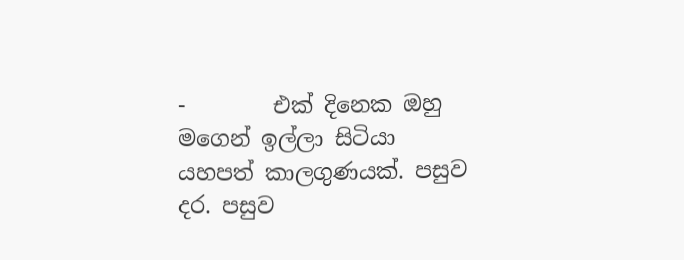-        එක් දිනෙක ඔහු මගෙන් ඉල්ලා සිටියා යහපත් කාලගුණයක්. පසුව දර. පසුව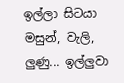ඉල්ලා සිටයා මසුන්, වැලි, ලුණු... ඉල්ලුවා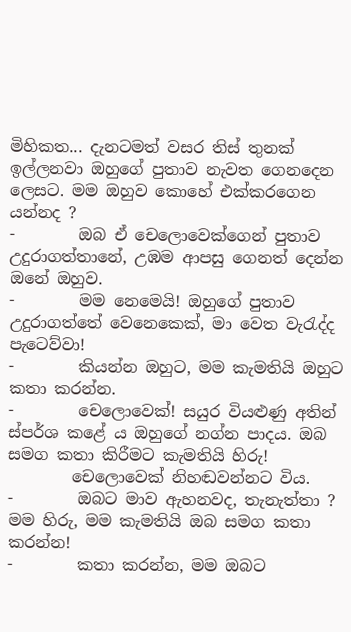මිහිකත... දැනටමත් වසර තිස් තුනක් ඉල්ලනවා ඔහුගේ පුතාව නැවත ගෙනදෙන ලෙසට. මම ඔහුව කොහේ එක්කරගෙන යන්නද ?
-        ඔබ ඒ චෙලොවෙක්ගෙන් පුතාව උදුරාගත්තානේ, උඹම ආපසු ගෙනත් දෙන්න ඔනේ ඔහුව.
-        මම නෙමෙයි! ඔහුගේ පුතාව උදුරාගත්තේ වෙනෙකෙක්, මා වෙත වැරැද්ද පැටෙව්වා!
-        කියන්න ඔහුට, මම කැමතියි ඔහුට කතා කරන්න.
-        චෙලොවෙක්! සයුර වියළුණු අතින් ස්පර්ශ කළේ ය ඔහුගේ නග්න පාදය. ඔබ සමග කතා කිරීමට කැමතියි හිරු!
        චෙලොවෙක් නිහඬවන්නට විය.
-        ඔබට මාව ඇහනවද, තැනැත්තා ? මම හිරු, මම කැමතියි ඔබ සමග කතා කරන්න!
-        කතා කරන්න, මම ඔබට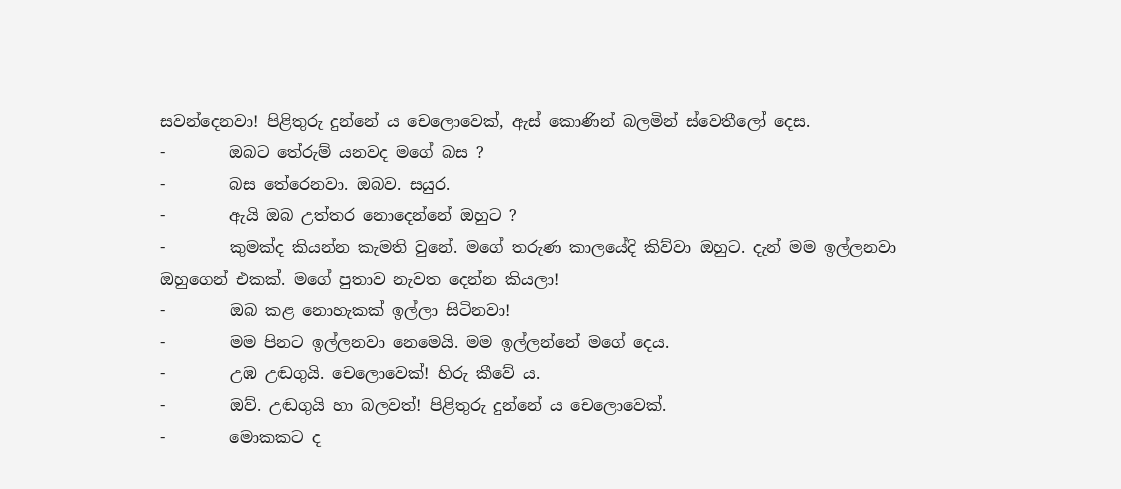සවන්දෙනවා! පිළිතුරු දුන්නේ ය චෙලොවෙක්, ඇස් කොණින් බලමින් ස්වෙතීලෝ දෙස.
-        ඔබට තේරුම් යනවද මගේ බස ?
-        බස තේරෙනවා. ඔබව. සයුර.
-        ඇයි ඔබ උත්තර නොදෙන්නේ ඔහුට ?
-        කුමක්ද කියන්න කැමති වුනේ. මගේ තරුණ කාලයේදි කිව්වා ඔහුට. දැන් මම ඉල්ලනවා ඔහුගෙන් එකක්. මගේ පුතාව නැවත දෙන්න කියලා!
-        ඔබ කළ නොහැකක් ඉල්ලා සිටිනවා!
-        මම පිනට ඉල්ලනවා නෙමෙයි. මම ඉල්ලන්නේ මගේ දෙය.
-        උඹ උඬගුයි. චෙලොවෙක්! හිරු කීවේ ය.
-        ඔව්. උඬගුයි හා බලවත්! පිළිතුරු දුන්නේ ය චෙලොවෙක්.
-        මොකකට ද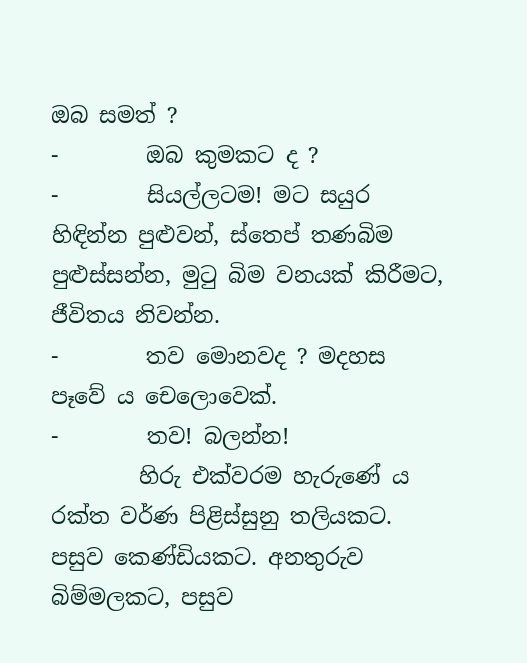ඔබ සමත් ?
-        ඔබ කුමකට ද ?
-        සියල්ලටම! මට සයුර හිඳින්න පුළුවන්, ස්තෙප් තණබිම පුළුස්සන්න, මුටු බිම වනයක් කිරීමට, ජීවිතය නිවන්න.
-        තව මොනවද ? මදහස පෑවේ ය චෙලොවෙක්.
-        තව! බලන්න!
        හිරු එක්වරම හැරුණේ ය රක්ත වර්ණ පිළිස්සුනු තලියකට. පසුව කෙණ්ඩියකට. අනතුරුව බිම්මලකට, පසුව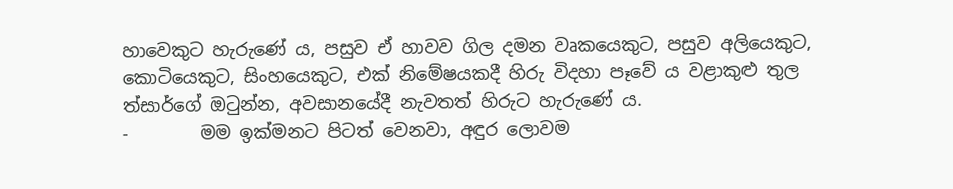හාවෙකුට හැරුණේ ය, පසුව ඒ හාවව ගිල දමන වෘකයෙකුට, පසුව අලියෙකුට, කොටියෙකුට, සිංහයෙකුට, එක් නිමේෂයකදී හිරු විදහා පෑවේ ය වළාකුළු තුල ත්සාර්ගේ ඔටුන්න, අවසානයේදී නැවතත් හිරුට හැරුණේ ය.
-        මම ඉක්මනට පිටත් වෙනවා, අඳුර ලොවම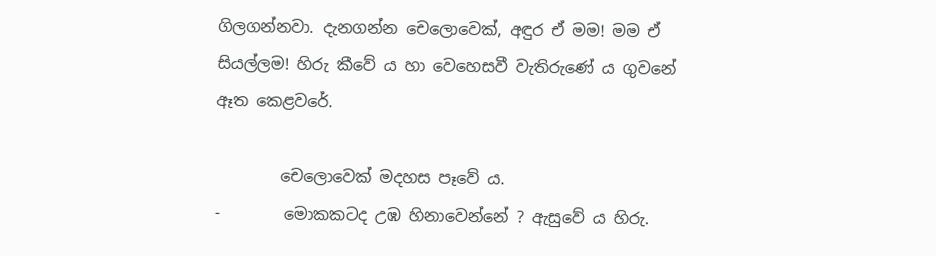ගිලගන්නවා. දැනගන්න චෙලොවෙක්, අඳුර ඒ මම! මම ඒ සියල්ලම! හිරු කීවේ ය හා වෙහෙසවී වැතිරුණේ ය ගුවනේ ඈත ‍කෙළවරේ.

        චෙලොවෙක් මදහස පෑවේ ය.
-        මොකකටද උඹ හිනාවෙන්නේ ? ඇසුවේ ය හිරු.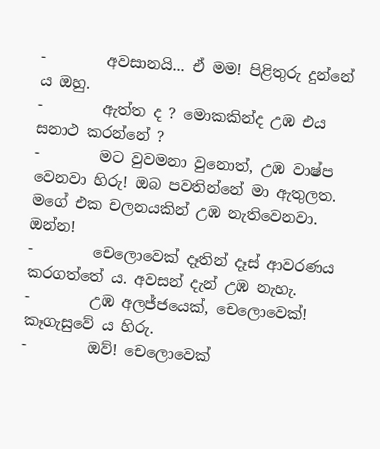-        අවසානයි... ඒ මම! පිළිතුරු දුන්නේ ය ඔහු.
-        ඇත්ත ද ? මොකකින්ද උඹ එය සනාථ කරන්නේ ?
-        මට වුවමනා වුනොත්, උඹ වාෂ්ප වෙනවා හිරු! ඔබ පවතින්නේ මා ඇතුලත. මගේ එක චලනයකින් උඹ නැතිවෙනවා. ඔන්න!
-        චෙලොවෙක් දෑතින් දෑස් ආවරණය කරගත්තේ ය. අවසන් දැන් උඹ නැහැ.
-        උඹ අලජ්ජයෙක්, චෙලොවෙක්! කෑගැසුවේ ය හිරු.
-        ඔව්! චෙලොවෙක්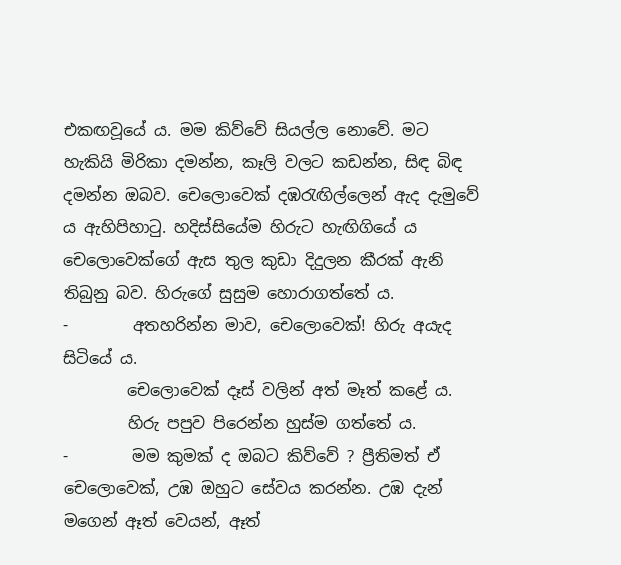එකඟවූයේ ය. මම කිව්වේ සියල්ල නොවේ. මට හැකියි මිරිකා දමන්න, කෑලි වලට කඩන්න, සිඳ බිඳ දමන්න ඔබව. චෙලොවෙක් දඹරැඟිල්ලෙන් ඇද දැමුවේ ය ඇහිපිහාටු. හදිස්සියේම හිරුට හැඟිගියේ ය චෙලොවෙක්ගේ ඇස තුල කුඩා දිදුලන කීරක් ඇනි තිබුනු බව. හිරුගේ සුසුම හොරාගත්තේ ය.
-        අතහරින්න මාව, චෙලොවෙක්! හිරු අයැද සිටියේ ය.
        චෙලොවෙක් දෑස් වලින් අත් මෑත් කළේ ය.
        හිරු පපුව පිරෙන්න හුස්ම ගත්තේ ය.
-        මම කුමක් ද ඔබට කිව්වේ ? ප්‍රීතිමත් ඒ චෙලොවෙක්, උඹ ඔහුට සේවය කරන්න. උඹ දැන් මගෙන් ඈත් වෙයන්, ඈත්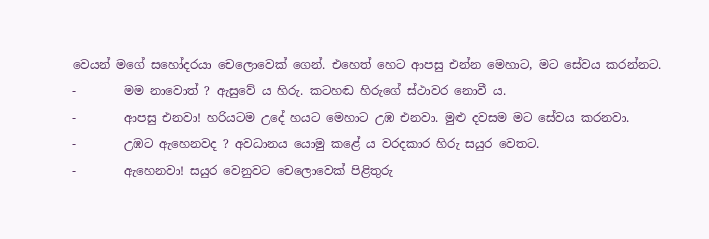වෙයන් මගේ සහෝදරයා චෙලොවෙක් ගෙන්. එහෙත් හෙට ආපසු එන්න මෙහාට, මට සේවය කරන්නට.
-        මම නාවොත් ? ඇසුවේ ය හිරු. කටහඬ හිරුගේ ස්ථාවර නොවී ය.
-        ආපසු එනවා! හරියටම උදේ හයට මෙහාට උඹ එනවා. මුළු දවසම මට සේවය කරනවා.
-        උඹට ඇහෙනවද ? අවධානය යොමු කළේ ය වරදකාර හිරු සයුර වෙතට.
-        ඇහෙනවා! සයුර වෙනුවට චෙලොවෙක් පිළිතුරු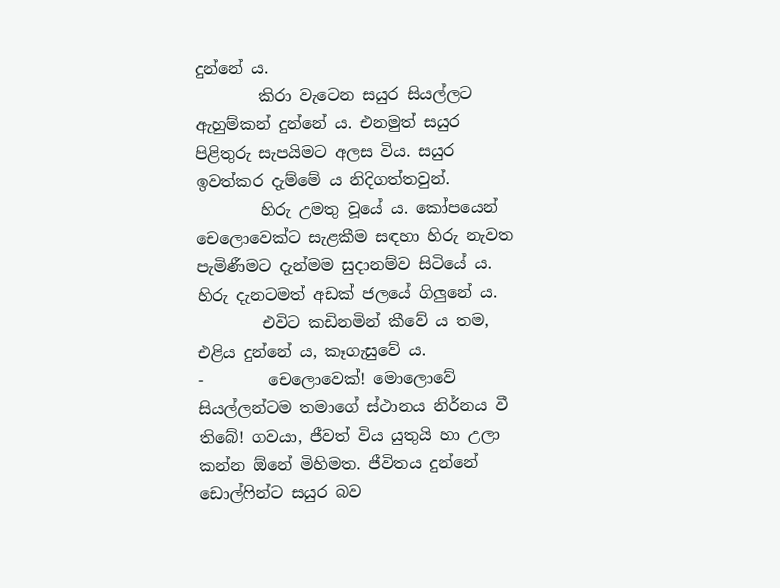දුන්නේ ය.
        කිරා වැටෙන සයුර සියල්ලට ඇහුම්කන් දුන්නේ ය. එනමුත් සයුර පිළිතුරු සැපයිමට අලස විය. සයුර ඉවත්කර දැම්මේ ය නිදිගත්තවුන්.
        හිරු උමතු වූයේ ය. කෝපයෙන් චෙලොවෙක්ට සැළකීම සඳහා හිරු නැවත පැමිණීමට දැන්මම සුදානම්ව සිටියේ ය. හිරු දැනටමත් අඩක් ජලයේ ගිලුනේ ය.
        එවිට කඩිනමින් කීවේ ය තම, එළිය දුන්නේ ය, කෑගැසුවේ ය.
-        චෙලොවෙක්! මොලොවේ සියල්ලන්ටම තමාගේ ස්ථානය නිර්නය වී තිබේ! ගවයා, ජීවත් විය යුතුයි හා උලා කන්න ඕනේ මිහිමත. ජීවිතය දුන්නේ ඩොල්ෆින්ට සයුර බව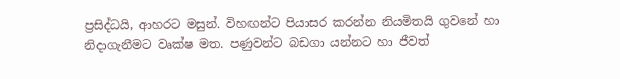ප්‍රසිද්ධයි, ආහරට මසුන්. විහඟන්ට පියාසර කරන්න නියමිතයි ගුවනේ හා නිදාගැනීමට වෘක්ෂ මත. පණුවන්ට බඩගා යන්නට හා ජීවත්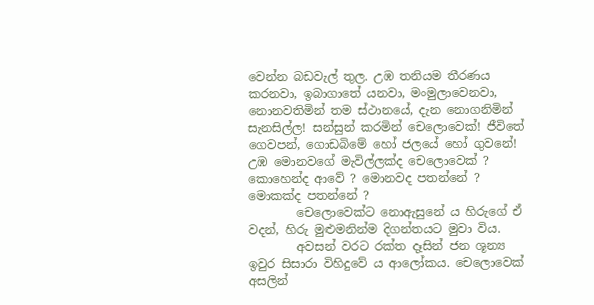වෙන්න බඩවැල් තුල. උඹ තනියම තීරණය කරනවා, ඉබාගාතේ යනවා, මංමුලාවෙනවා, නොනවතිමින් තම ස්ථානයේ, දැන නොගනිමින් සැනසිල්ල! සන්සුන් කරමින් චෙලොවෙක්! ජීවිතේ ගෙවපන්, ගොඩබිමේ හෝ ජලයේ හෝ ගුවනේ! උඹ මොනවගේ මැවිල්ලක්ද චෙලොවෙක් ? කොහෙන්ද ආවේ ? මොනවද පතන්නේ ? මොකක්ද පතන්නේ ?
        චෙලොවෙක්ට නොඇසුනේ ය හිරුගේ ඒ වදන්, හිරු මුළුමනින්ම දිගන්තයට මුවා විය.
        අවසන් වරට රක්ත දෑසින් ජන ශූන්‍ය ඉවුර සිසාරා විහිදුවේ ය ආලෝකය. චෙලොවෙක් අසලින්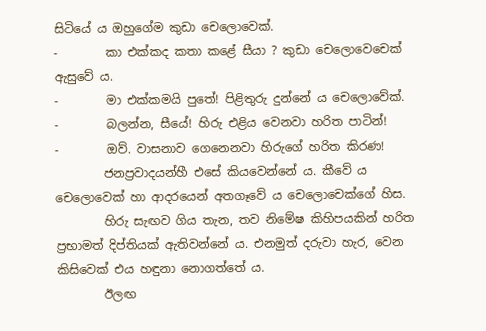සිටියේ ය ඔහුගේම කුඩා චෙලොවෙක්.
-        කා එක්කද කතා කළේ සීයා ? කුඩා චෙලොවෙචෙක් ඇසුවේ ය.
-        මා එක්කමයි පුතේ! පිළිතුරු දුන්නේ ය චෙලොවේක්.
-        බලන්න, සීයේ! හිරු එළිය වෙනවා හරිත පාටින්!
-        ඔව්. වාසනාව ගෙනෙනවා හිරුගේ හරිත කිරණ!
        ජනප්‍රවාදයන්හී එසේ කියවෙන්නේ ය. කීවේ ය චෙලොවෙක් හා ආදරයෙන් අතගෑවේ ය චෙලොචෙක්ගේ හිස.
        හිරු සැඟව ගිය තැන, තව නිමේෂ කිහිපයකින් හරිත ප්‍රභාමත් දිප්තියක් ඇතිවන්නේ ය. එනමුත් දරුවා හැර, වෙන කිසිවෙක් එය හඳුනා නොගත්තේ ය.
        ඊලඟ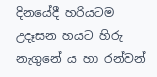දිනයේදී හරියටම උදෑසන හයට හිරු නැගුනේ ය හා රන්වන්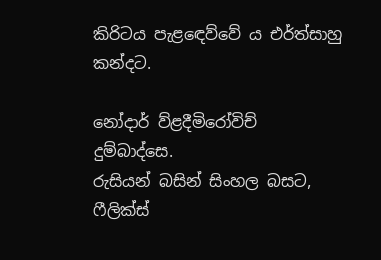කිරිටය පැළඳෙව්වේ ය එර්ත්සාහු කන්දට.

නෝදාර් ව්ළදීමිරෝවිච් දුම්බාද්සෙ.
රුසියන් බසින් සිංහල බසට,
ෆීලික්ස්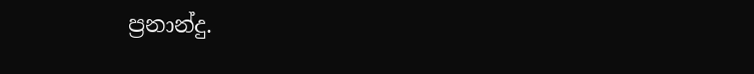ප්‍රනාන්දු.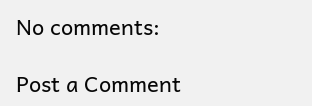No comments:

Post a Comment